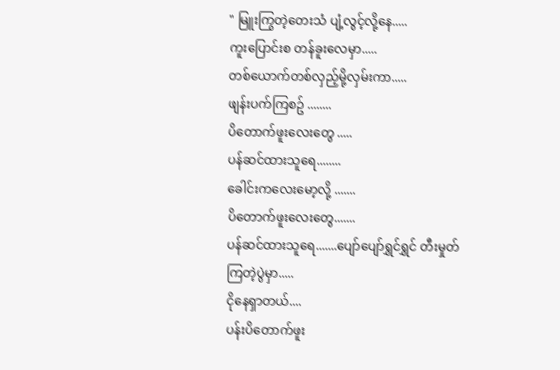" မြူးကြွတဲ့တေးသံ ပျံ့လွင့်လို့နေ.....
ကူးပြောင်းစ တန်ခူးလေမှာ.....
တစ်ယောက်တစ်လှည့်မို့လှမ်းကာ.....
ဖျန်းပက်ကြစဥ် ........
ပိတောက်ဖူးလေးတွေ .....
ပန်ဆင်ထားသူရေ........
ခေါင်းကလေးမော့လို့ .......
ပိတောက်ဖူးလေးတွေ.......
ပန်ဆင်ထားသူရေ.......ပျော်ပျော်ရွှင်ရွှင် တီးမှုတ်ကြတဲ့ပွဲမှာ.....
ငိုနေရှာတယ်....
ပန်းပိတောက်ဖူး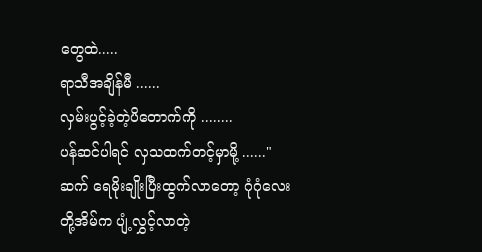တွေထဲ.....
ရာသီအချိန်မီ ......
လှမ်းပွင့်ခဲ့တဲ့ပိတောက်ကို ........
ပန်ဆင်ပါရင် လှသထက်တင့်မှာမို့ ......"ဆက် ရေမိုးချိုးပြီးထွက်လာတော့ ဂုံဂုံလေးတို့အိမ်က ပျံ့လွှင့်လာတဲ့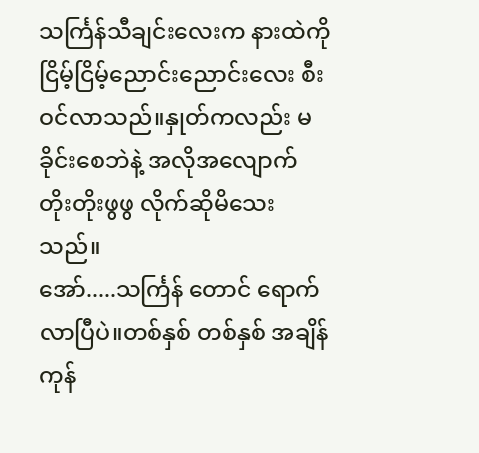သင်္ကြန်သီချင်းလေးက နားထဲကို ငြိမ့်ငြိမ့်ညောင်းညောင်းလေး စီးဝင်လာသည်။နှုတ်ကလည်း မခိုင်းစေဘဲနဲ့ အလိုအလျောက် တိုးတိုးဖွဖွ လိုက်ဆိုမိသေးသည်။
အော်.....သင်္ကြန် တောင် ရောက်လာပြီပဲ။တစ်နှစ် တစ်နှစ် အချိန်ကုန်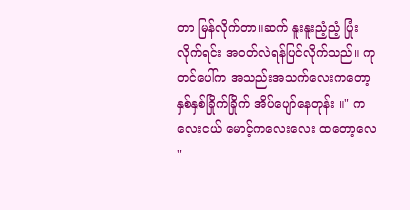တာ မြန်လိုက်တာ။ဆက် နူးနူးညံ့ညံ့ ပြုံးလိုက်ရင်း အဝတ်လဲရန်ပြင်လိုက်သည်။ ကုတင်ပေါ်က အသည်းအသက်လေးကတော့
နှစ်နှစ်ခြိုက်ခြိုက် အိပ်ပျော်နေတုန်း ။" ကလေးငယ် မောင့်ကလေးလေး ထတော့လေ "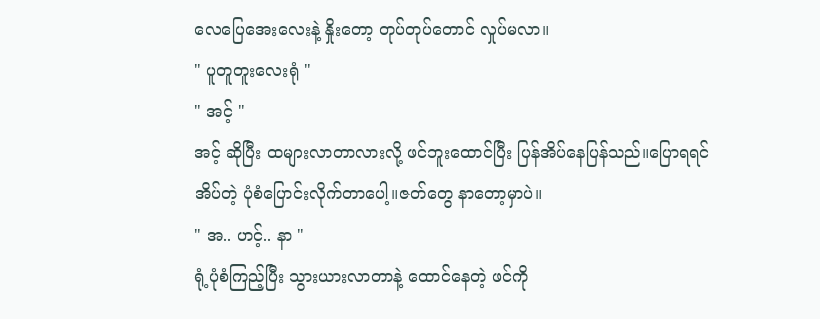လေပြေအေးလေးနဲ့ နှိုးတော့ တုပ်တုပ်တောင် လှုပ်မလာ။
" ပူတူတူးလေးရုံ "
" အင့် "
အင့် ဆိုပြီး ထများလာတာလားလို့ ဖင်ဘူးထောင်ပြီး ပြန်အိပ်နေပြန်သည်။ပြောရရင် အိပ်တဲ့ ပုံစံပြောင်းလိုက်တာပေါ့။ဇတ်တွေ နာတော့မှာပဲ။
" အ.. ဟင့်.. နာ "
ရုံ့ပုံစံကြည့်ပြီး သွားယားလာတာနဲ့ ထောင်နေတဲ့ ဖင်ကို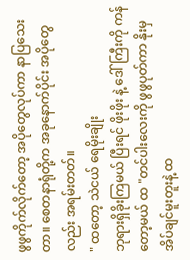ဖွဖွကိုက်လိုက်တော့ အပိုတွေလုပ်ကာ နာပြသေးတာ။ စေတနာရုံတို့က အခုနောက်ပိုင်း အပိုတွေလည်း အရမ်းတတ်။
" ထတော့ သဲငယ် ရေမိုးချိုး
ဘုရားရှိခိုးကြမယ် ပြီးရင် ဖိုးဖိုး နဲ့ ဒေါ်ကြီးကို ကန်တော့မယ် ထ "တင်ပါးလေးကို ဖွဖွပုတ်ကာ နိုးမှ အိပ်ချင်မူးတူးနဲ့ ထ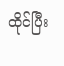ထိုင်ပြီး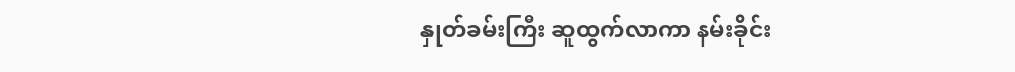နှုတ်ခမ်းကြီး ဆူထွက်လာကာ နမ်းခိုင်း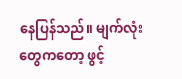နေပြန်သည်။ မျက်လုံးတွေကတော့ ဖွင့်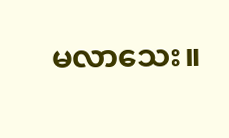မလာသေး။